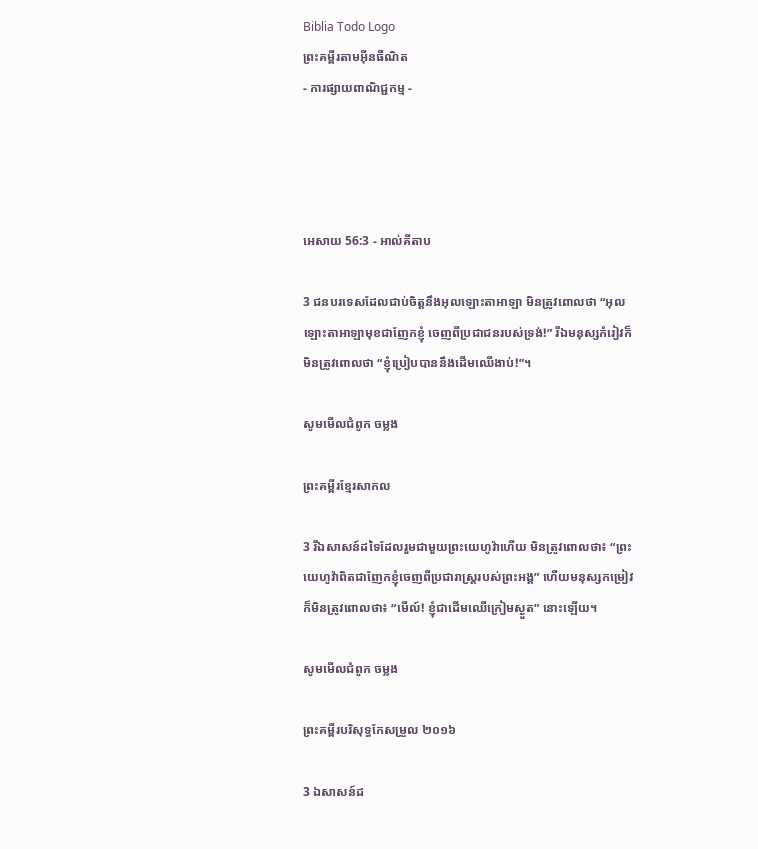Biblia Todo Logo
ព្រះគម្ពីរតាមអ៊ីនធឺណិត
- ការផ្សាយពាណិជ្ជកម្ម -




អេសាយ 56:3 - អាល់គីតាប

3 ជនបរទេសដែលជាប់ចិត្តនឹងអុលឡោះ‌តាអាឡា មិនត្រូវពោលថា “អុលឡោះ‌តាអាឡាមុខជាញែកខ្ញុំ ចេញពីប្រជា‌ជនរបស់ទ្រង់!” រីឯមនុស្សកំរៀវក៏មិនត្រូវពោលថា “ខ្ញុំប្រៀបបាននឹងដើមឈើងាប់!”។

សូមមើលជំពូក ចម្លង

ព្រះគម្ពីរខ្មែរសាកល

3 រីឯសាសន៍ដទៃដែលរួមជាមួយព្រះយេហូវ៉ាហើយ មិនត្រូវពោលថា៖ “ព្រះយេហូវ៉ាពិតជាញែកខ្ញុំចេញពីប្រជារាស្ត្ររបស់ព្រះអង្គ” ហើយមនុស្សកម្រៀវក៏មិនត្រូវពោលថា៖ “មើល៍! ខ្ញុំជាដើមឈើក្រៀមស្ងួត” នោះឡើយ។

សូមមើលជំពូក ចម្លង

ព្រះគម្ពីរបរិសុទ្ធកែសម្រួល ២០១៦

3 ឯសាសន៍ដ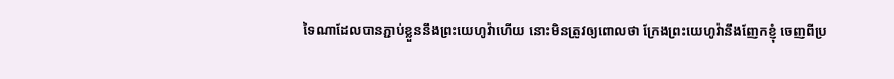ទៃណាដែលបានភ្ជាប់ខ្លួននឹងព្រះ‌យេហូវ៉ាហើយ នោះមិនត្រូវឲ្យពោលថា ក្រែងព្រះ‌យេហូវ៉ានឹងញែកខ្ញុំ ចេញពីប្រ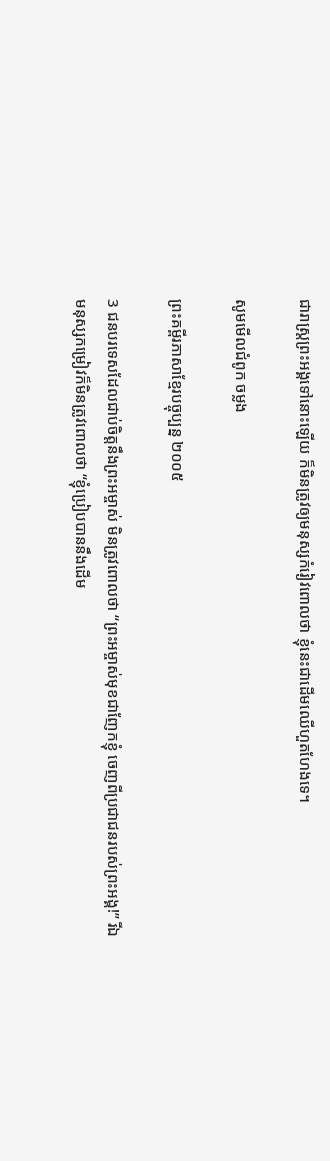ជា‌រាស្ត្រព្រះ‌អង្គទៅនោះឡើយ ក៏មិនត្រូវឲ្យមនុស្សកំរៀវពោលថា ខ្ញុំនេះជាដើមឈើហួត‌ហែងទេ។

សូមមើលជំពូក ចម្លង

ព្រះគម្ពីរភាសាខ្មែរបច្ចុប្បន្ន ២០០៥

3 ជនបរទេសដែលជាប់ចិត្តនឹងព្រះ‌អម្ចាស់ មិនត្រូវពោលថា “ព្រះ‌អម្ចាស់មុខជាញែកខ្ញុំ ចេញពីប្រជា‌ជនរបស់ព្រះអង្គ!” រីឯមនុស្សកម្រៀវក៏មិនត្រូវពោលថា “ខ្ញុំប្រៀបបាននឹងដើម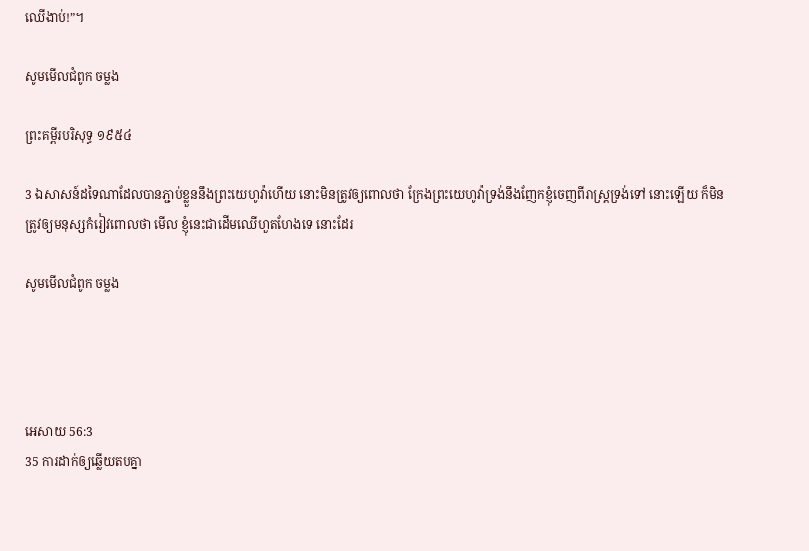ឈើងាប់!”។

សូមមើលជំពូក ចម្លង

ព្រះគម្ពីរបរិសុទ្ធ ១៩៥៤

3 ឯសាសន៍ដទៃណាដែលបានភ្ជាប់ខ្លួននឹងព្រះ‌យេហូវ៉ាហើយ នោះមិនត្រូវឲ្យពោលថា ក្រែងព្រះ‌យេហូវ៉ាទ្រង់នឹងញែកខ្ញុំចេញពីរាស្ត្រទ្រង់ទៅ នោះឡើយ ក៏មិនត្រូវឲ្យមនុស្សកំរៀវពោលថា មើល ខ្ញុំនេះជាដើមឈើហួត‌ហែងទេ នោះដែរ

សូមមើលជំពូក ចម្លង




អេសាយ 56:3
35 ការដាក់ឲ្យឆ្លើយតបគ្នា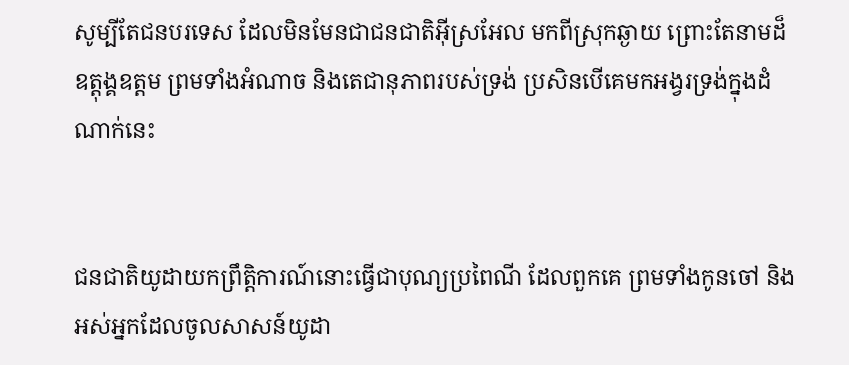សូម្បីតែជនបរទេស ដែលមិនមែនជាជន‌ជាតិអ៊ីស្រ‌អែល មកពីស្រុកឆ្ងាយ ព្រោះតែនាមដ៏ឧត្តុង្គ‌ឧត្តម ព្រមទាំងអំណាច និងតេជា‌នុភាពរបស់ទ្រង់ ប្រសិនបើគេមកអង្វរទ្រង់ក្នុងដំណាក់នេះ


ជន‌ជាតិយូដាយកព្រឹត្តិ‌ការណ៍នោះធ្វើជាបុណ្យប្រពៃ‌ណី ដែលពួកគេ ព្រមទាំងកូនចៅ និងអស់អ្នកដែលចូលសាសន៍យូដា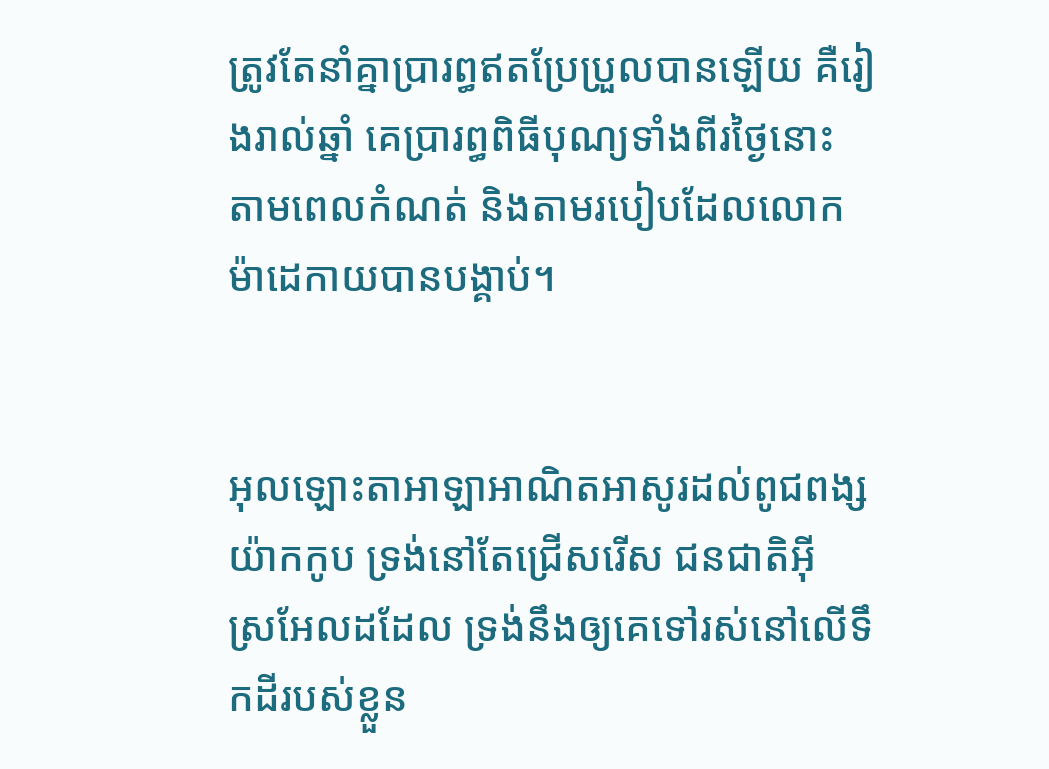ត្រូវតែនាំគ្នាប្រារព្ធឥតប្រែ‌ប្រួលបានឡើយ គឺរៀងរាល់ឆ្នាំ គេប្រារព្ធពិធីបុណ្យទាំងពីរថ្ងៃនោះ តាមពេលកំណត់ និងតាមរបៀបដែលលោកម៉ាដេ‌កាយបានបង្គាប់។


អុលឡោះ‌តាអាឡាអាណិត‌អាសូរដល់ពូជ‌ពង្សយ៉ាកកូប ទ្រង់នៅតែជ្រើសរើស ជន‌ជាតិអ៊ីស្រ‌អែលដដែល ទ្រង់នឹងឲ្យគេទៅរស់នៅលើទឹកដីរបស់ខ្លួន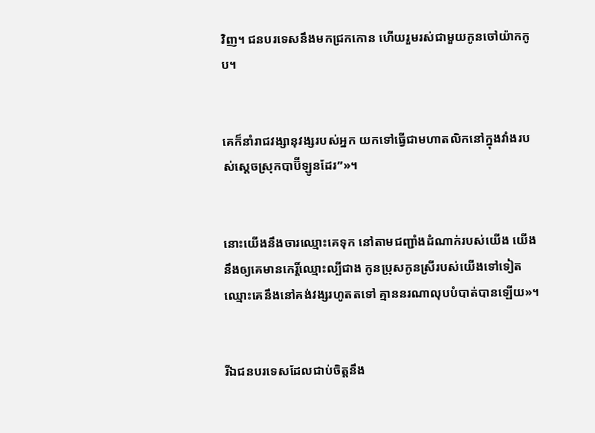វិញ។ ជនបរទេសនឹងមកជ្រកកោន ហើយរួមរស់ជាមួយកូនចៅយ៉ាកកូប។


គេក៏នាំរាជ‌វង្សា‌នុវង្សរបស់អ្នក យកទៅធ្វើជាមហា‌តលិកនៅក្នុងវាំងរបស់ស្ដេចស្រុកបាប៊ី‌ឡូនដែរ”»។


នោះយើងនឹងចារឈ្មោះគេទុក នៅតាមជញ្ជាំងដំណាក់របស់យើង យើងនឹងឲ្យគេមានកេរ្តិ៍ឈ្មោះល្បីជាង កូនប្រុសកូនស្រីរបស់យើងទៅទៀត ឈ្មោះគេនឹងនៅគង់‌វង្សរហូតតទៅ គ្មាននរណាលុបបំបាត់បានឡើយ»។


រីឯជនបរទេសដែលជាប់ចិត្តនឹង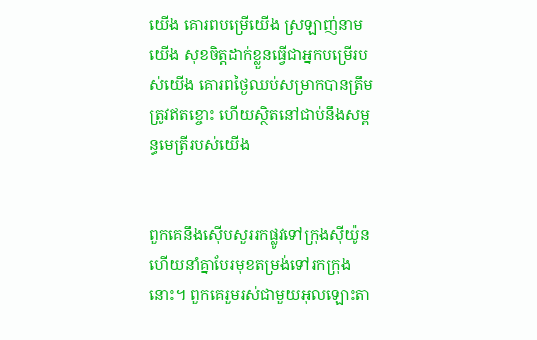យើង គោរពបម្រើយើង ស្រឡាញ់នាមយើង សុខចិត្តដាក់ខ្លួនធ្វើជាអ្នកបម្រើរបស់យើង គោរពថ្ងៃឈប់សម្រាកបានត្រឹមត្រូវឥតខ្ចោះ ហើយស្ថិតនៅជាប់នឹងសម្ពន្ធ‌មេត្រីរបស់យើង


ពួកគេនឹងស៊ើប‌សួររកផ្លូវទៅក្រុងស៊ីយ៉ូន ហើយនាំគ្នាបែរមុខតម្រង់ទៅរកក្រុងនោះ។ ពួកគេរួមរស់ជាមួយអុលឡោះ‌តា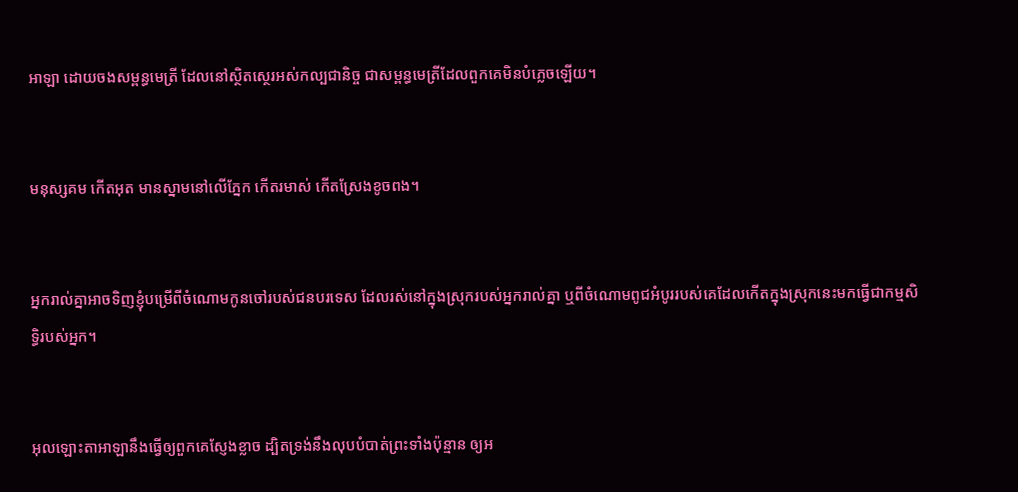អាឡា ដោយចងសម្ពន្ធ‌មេត្រី ដែលនៅស្ថិត‌ស្ថេរអស់‌កល្បជា‌និច្ច ជាសម្ពន្ធ‌មេត្រីដែលពួកគេមិនបំភ្លេចឡើយ។


មនុស្សគម កើតអុត មានស្នាមនៅលើភ្នែក កើតរមាស់ កើតស្រែងខូចពង។


អ្នករាល់គ្នាអាចទិញខ្ញុំបម្រើពីចំណោមកូនចៅរបស់ជនបរ‌ទេស ដែលរស់នៅក្នុងស្រុករបស់អ្នករាល់គ្នា ឬពីចំណោមពូជអំបូររបស់គេដែលកើតក្នុងស្រុកនេះមកធ្វើជាកម្ម‌សិទ្ធិរបស់អ្នក។


អុលឡោះ‌តាអាឡានឹងធ្វើឲ្យពួកគេស្ញែងខ្លាច ដ្បិតទ្រង់នឹងលុបបំបាត់ព្រះទាំងប៉ុន្មាន ឲ្យអ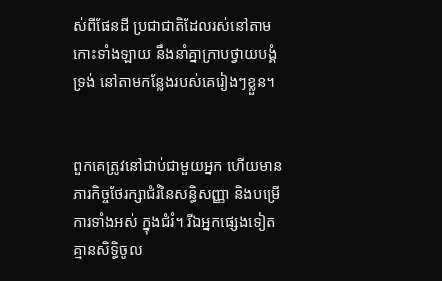ស់ពីផែនដី ប្រជា‌ជាតិដែលរស់នៅតាមកោះទាំង‌ឡាយ នឹងនាំគ្នាក្រាបថ្វាយ‌បង្គំទ្រង់ នៅតាមកន្លែងរបស់គេរៀងៗខ្លួន។


ពួកគេត្រូវនៅជាប់ជាមួយអ្នក ហើយមានភារកិច្ចថែរក្សាជំរំនៃសន្ធិ‌សញ្ញា និងបម្រើការទាំងអស់ ក្នុងជំរំ។ រីឯអ្នកផ្សេងទៀត គ្មានសិទ្ធិចូល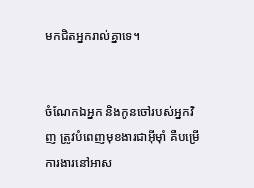មកជិតអ្នករាល់គ្នាទេ។


ចំណែកឯអ្នក និងកូនចៅរបស់អ្នកវិញ ត្រូវបំពេញមុខងារជាអ៊ីមុាំ គឺបម្រើការងារនៅអាស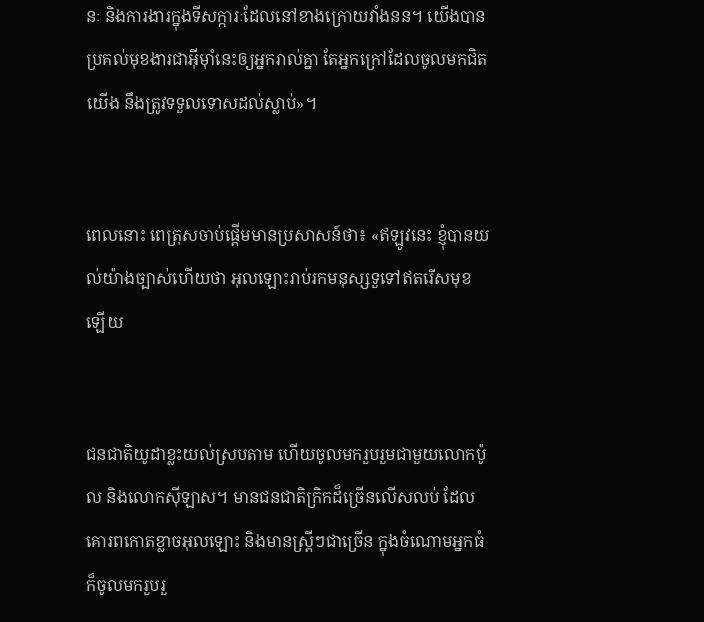នៈ និងការងារក្នុងទីសក្ការៈដែលនៅខាងក្រោយវាំងនន។ យើងបានប្រគល់មុខងារជាអ៊ីមុាំនេះឲ្យអ្នករាល់គ្នា តែអ្នកក្រៅដែលចូលមកជិតយើង នឹងត្រូវទទួលទោសដល់ស្លាប់»។


ពេលនោះ ពេត្រុសចាប់ផ្ដើមមានប្រសាសន៍ថា៖ «ឥឡូវនេះ ខ្ញុំបានយល់យ៉ាងច្បាស់ហើយថា អុលឡោះរាប់រកមនុស្សទួទៅឥតរើសមុខឡើយ


ជន‌ជាតិយូដាខ្លះយល់ស្របតាម ហើយចូលមករួប‌រួមជាមួយលោកប៉ូល និងលោកស៊ីឡាស។ មានជន‌ជាតិក្រិកដ៏ច្រើនលើស‌លប់ ដែលគោរពកោតខ្លាចអុលឡោះ និងមានស្ដ្រីៗជាច្រើន ក្នុងចំណោមអ្នកធំក៏ចូលមករួប‌រួ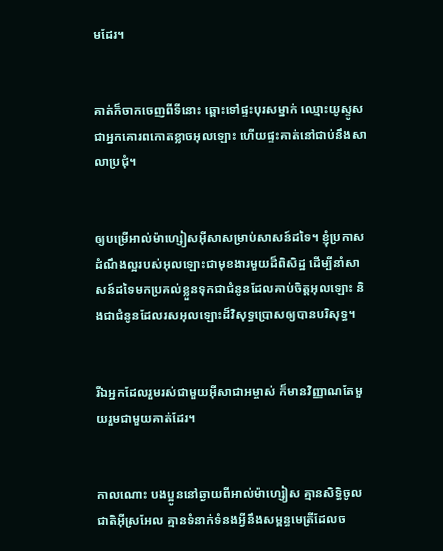មដែរ។


គាត់ក៏ចាកចេញពីទីនោះ ឆ្ពោះទៅផ្ទះបុរសម្នាក់ ឈ្មោះយូស្ទូស ជាអ្នកគោរពកោតខ្លាចអុលឡោះ ហើយផ្ទះគាត់នៅជាប់នឹងសាលាប្រជុំ។


ឲ្យបម្រើអាល់ម៉ា‌ហ្សៀស‌អ៊ីសាសម្រាប់សាសន៍ដទៃ។ ខ្ញុំប្រកាសដំណឹង‌ល្អរបស់អុលឡោះជាមុខ‌ងារមួយដ៏ពិសិដ្ឋ ដើម្បីនាំសាសន៍ដទៃមកប្រគល់ខ្លួនទុកជាជំនូនដែលគាប់ចិត្តអុលឡោះ និងជាជំនូនដែលរស‌អុលឡោះដ៏វិសុទ្ធប្រោសឲ្យបានបរិសុទ្ធ។


រីឯអ្នកដែលរួមរស់ជាមួយអ៊ីសា‌ជាអម្ចាស់ ក៏មានវិញ្ញាណតែមួយរួមជាមួយគាត់ដែរ។


កាលណោះ បងប្អូននៅឆ្ងាយពីអាល់ម៉ា‌ហ្សៀស គ្មានសិទ្ធិចូលជាតិអ៊ីស្រ‌អែល គ្មានទំនាក់‌ទំនងអ្វីនឹងសម្ពន្ធ‌មេត្រីដែលច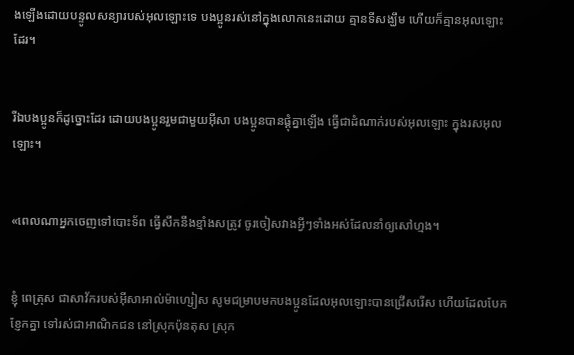ងឡើងដោយបន្ទូលសន្យារបស់អុលឡោះទេ បងប្អូនរស់នៅក្នុងលោកនេះដោយ គ្មានទីសង្ឃឹម ហើយក៏គ្មានអុលឡោះដែរ។


រីឯបងប្អូនក៏ដូច្នោះដែរ ដោយបងប្អូនរួមជាមួយអ៊ីសា បងប្អូនបានផ្គុំគ្នាឡើង ធ្វើជាដំណាក់របស់អុលឡោះ ក្នុងរស‌អុលឡោះ។


«ពេលណាអ្នកចេញទៅបោះទ័ព ធ្វើសឹកនឹងខ្មាំងសត្រូវ ចូរចៀសវាងអ្វីៗទាំងអស់ដែលនាំឲ្យសៅហ្មង។


ខ្ញុំ ពេត្រុស ជាសាវ័ករបស់អ៊ីសា‌អាល់ម៉ា‌ហ្សៀស សូមជម្រាបមកបងប្អូនដែលអុលឡោះបានជ្រើសរើស ហើយដែលបែកខ្ញែកគ្នា ទៅរស់ជាអាណិកជន នៅស្រុកប៉ុនតុស ស្រុក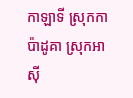កាឡា‌ទី ស្រុកកាប៉ាដូគា ស្រុកអាស៊ី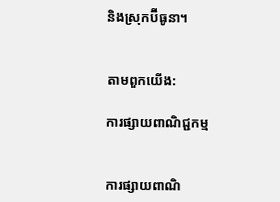និងស្រុកប៊ីធូនា។


តាមពួកយើង:

ការផ្សាយពាណិជ្ជកម្ម


ការផ្សាយពាណិ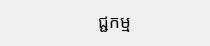ជ្ជកម្ម